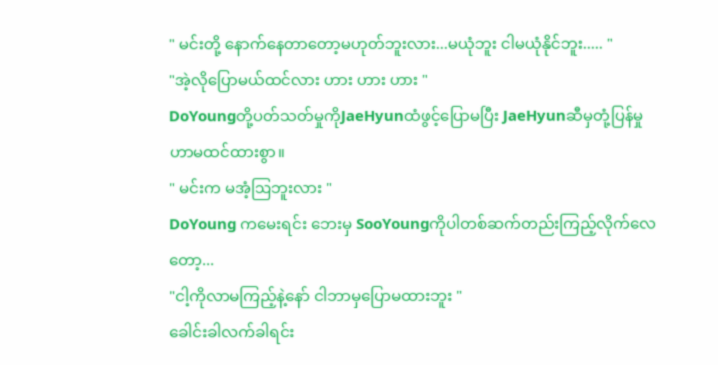" မင်းတို့ နောက်နေတာတော့မဟုတ်ဘူးလား...မယုံဘူး ငါမယုံနိုင်ဘူး..... "
"အဲ့လိုပြောမယ်ထင်လား ဟား ဟား ဟား "
DoYoungတို့ပတ်သတ်မှုကိုJaeHyunထံဖွင့်ပြောမပြီး JaeHyunဆီမှတုံ့ပြန်မှုဟာမထင်ထားစွာ။
" မင်းက မအံ့ဩဘူးလား "
DoYoung ကမေးရင်း ဘေးမှ SooYoungကိုပါတစ်ဆက်တည်းကြည့်လိုက်လေတော့...
"ငါ့ကိုလာမကြည့်နဲ့နော် ငါဘာမှပြောမထားဘူး "
ခေါင်းခါလက်ခါရင်း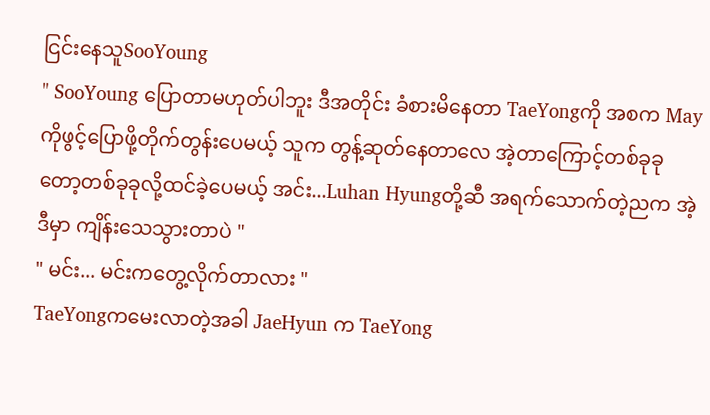ငြင်းနေသူSooYoung
" SooYoung ပြောတာမဟုတ်ပါဘူး ဒီအတိုင်း ခံစားမိနေတာ TaeYongကို အစက Mayကိုဖွင့်ပြောဖို့တိုက်တွန်းပေမယ့် သူက တွန့်ဆုတ်နေတာလေ အဲ့တာကြောင့်တစ်ခုခုတော့တစ်ခုခုလို့ထင်ခဲ့ပေမယ့် အင်း...Luhan Hyungတို့ဆီ အရက်သောက်တဲ့ညက အဲ့ဒီမှာ ကျိန်းသေသွားတာပဲ "
" မင်း... မင်းကတွေ့လိုက်တာလား "
TaeYongကမေးလာတဲ့အခါ JaeHyun က TaeYong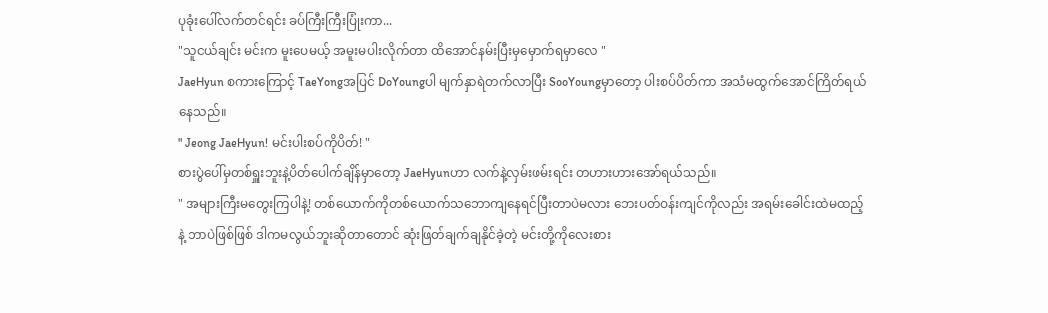ပုခုံးပေါ်လက်တင်ရင်း ခပ်ကြီးကြီးပြုံးကာ...
"သူငယ်ချင်း မင်းက မူးပေမယ့် အမူးမပါးလိုက်တာ ထိအောင်နမ်းပြီးမှမှောက်ရမှာလေ "
JaeHyun စကားကြောင့် TaeYongအပြင် DoYoungပါ မျက်နှာရဲတက်လာပြီး SooYoungမှာတော့ ပါးစပ်ပိတ်ကာ အသံမထွက်အောင်ကြိတ်ရယ်နေသည်။
" Jeong JaeHyun! မင်းပါးစပ်ကိုပိတ်! "
စားပွဲပေါ်မှတစ်ရှူးဘူးနဲ့ပိတ်ပေါက်ချိန်မှာတော့ JaeHyunဟာ လက်နဲ့လှမ်းဖမ်းရင်း တဟားဟားအော်ရယ်သည်။
" အများကြီးမတွေးကြပါနဲ့! တစ်ယောက်ကိုတစ်ယောက်သဘောကျနေရင်ပြီးတာပဲမလား ဘေးပတ်ဝန်းကျင်ကိုလည်း အရမ်းခေါင်းထဲမထည့်နဲ့ ဘာပဲဖြစ်ဖြစ် ဒါကမလွယ်ဘူးဆိုတာတောင် ဆုံးဖြတ်ချက်ချနိုင်ခဲ့တဲ့ မင်းတို့ကိုလေးစား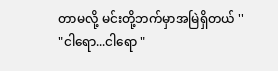တာမလို့ မင်းတို့ဘက်မှာအမြဲရှိတယ် ''
"ငါရော...ငါရော "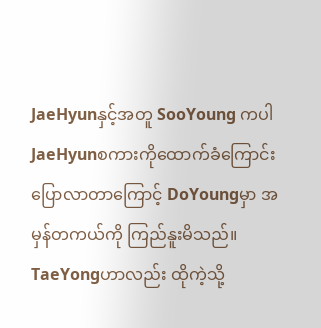JaeHyunနှင့်အတူ SooYoung ကပါ JaeHyunစကားကိုထောက်ခံကြောင်းပြောလာတာကြောင့် DoYoungမှာ အမှန်တကယ်ကို ကြည်နူးမိသည်။
TaeYongဟာလည်း ထိုကဲ့သို့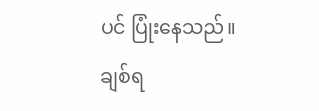ပင် ပြုံးနေသည်။
ချစ်ရ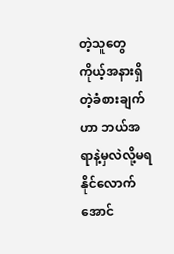တဲ့သူတွေ ကိုယ့်အနားရှိတဲ့ခံစားချက်ဟာ ဘယ်အရာနဲ့မှလဲလို့မရနိုင်လောက်အောင်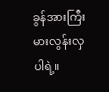ခွန်အားကြီးမားလွန်းလှပါရဲ့။